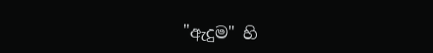"ඇදුම" හි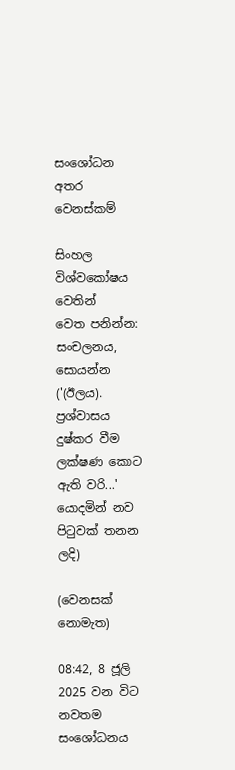සංශෝධන අතර වෙනස්කම්

සිංහල විශ්වකෝෂය වෙතින්
වෙත පනින්න: සංචලනය, සොයන්න
('(ඊලය). ප්‍රශ්වාසය දුෂ්කර වීම ලක්ෂණ කොට ඇති වරි...' යොදමින් නව පිටුවක් තනන ලදි)

(වෙනසක් නොමැත)

08:42, 8 ජූලි 2025 වන විට නවතම සංශෝධනය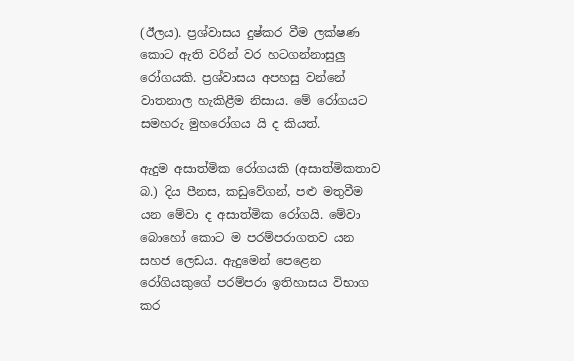(ඊලය). ප්‍රශ්වාසය දුෂ්කර වීම ලක්ෂණ කොට ඇති වරින් වර හටගන්නාසුලු රෝගයකි. ප්‍රශ්වාසය අපහසු වන්නේ වාතනාල හැකිළීම නිසාය. මේ රෝගයට සමහරු මුහරෝගය යි ද කියත්.

ඇදුම අසාත්මික රෝගයකි (අසාත්මිකතාව බ.) දිය පීනස, කඩුවේගන්, පළු මතුවීම යන මේවා ද අසාත්මික රෝගයි. මේවා බොහෝ කොට ම පරම්පරාගතව යන සහජ ලෙඩය. ඇදුමෙන් පෙළෙන රෝගියකුගේ පරම්පරා ඉතිහාසය විභාග කර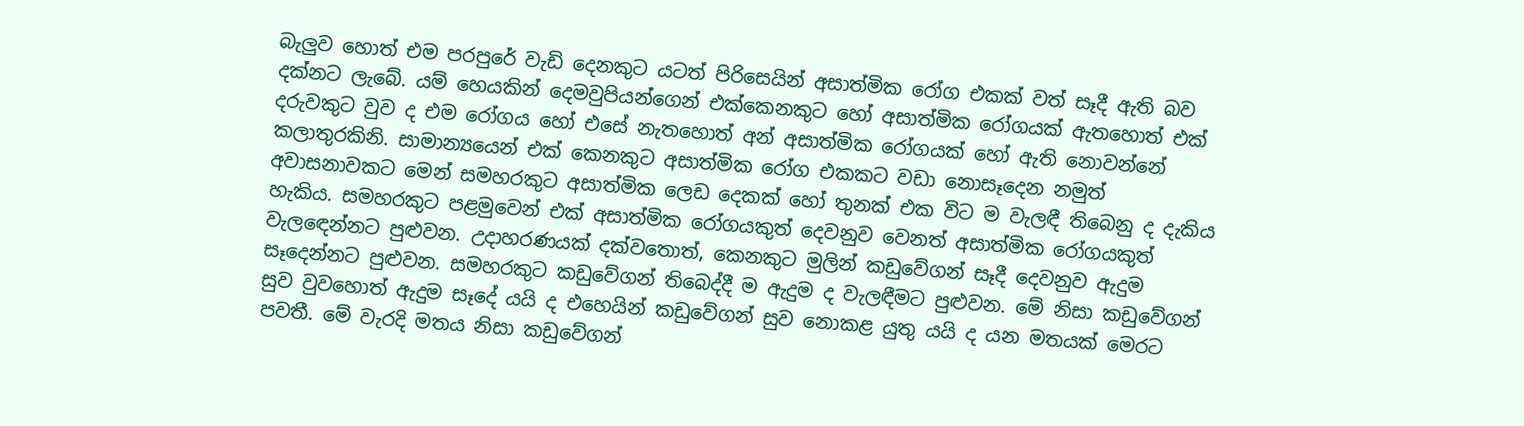බැලුව හොත් එම පරපුරේ වැඩි දෙනකුට යටත් පිරිසෙයින් අසාත්මික රෝග එකක් වත් සෑදී ඇති බව දක්නට ලැබේ. යම් හෙයකින් දෙමවුපියන්ගෙන් එක්කෙනකුට හෝ අසාත්මික රෝගයක් ඇතහොත් එක් දරුවකුට වුව ද එම රෝගය හෝ එසේ නැතහොත් අන් අසාත්මික රෝගයක් හෝ ඇති නොවන්නේ කලාතුරකිනි. සාමාන්‍යයෙන් එක් කෙනකුට අසාත්මික රෝග එකකට වඩා නොසෑදෙන නමුත් අවාසනාවකට මෙන් සමහරකුට අසාත්මික ලෙඩ දෙකක් හෝ තුනක් එක විට ම වැලඳී තිබෙනු ද දැකිය හැකිය. සමහරකුට පළමුවෙන් එක් අසාත්මික රෝගයකුත් දෙවනුව වෙනත් අසාත්මික රෝගයකුත් වැලඳෙන්නට පුළුවන. උදාහරණයක් දක්වතොත්, කෙනකුට මුලින් කඩුවේගන් සෑදී දෙවනුව ඇදුම සෑදෙන්නට පුළුවන. සමහරකුට කඩුවේගන් තිබෙද්දී ම ඇදුම ද වැලඳීමට පුළුවන. මේ නිසා කඩුවේගන් සුව වුවහොත් ඇදුම සෑදේ යයි ද එහෙයින් කඩුවේගන් සුව නොකළ යුතු යයි ද යන මතයක් මෙරට පවතී. මේ වැරදි මතය නිසා කඩුවේගන්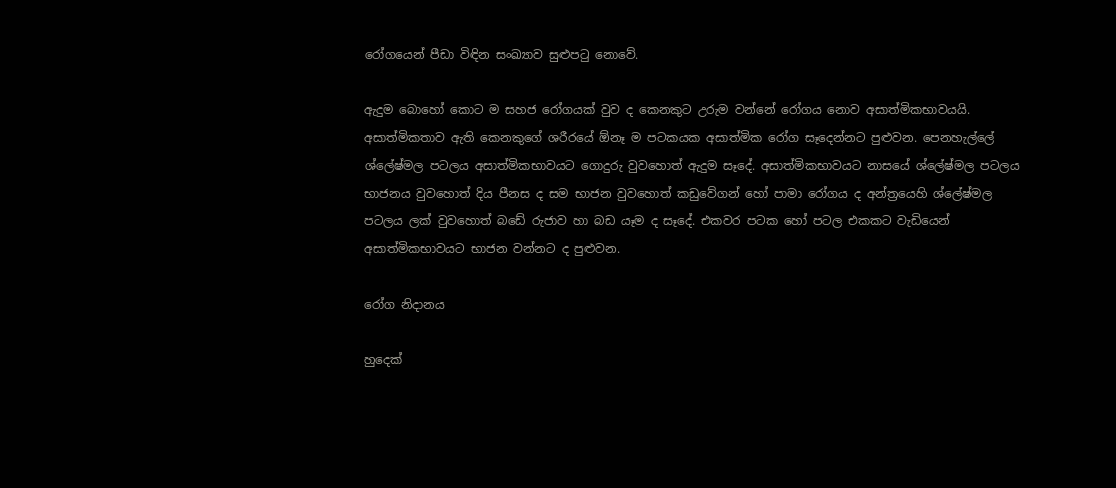රෝගයෙන් පීඩා විඳින සංඛ්‍යාව සුළුපටු නොවේ.

ඇදුම බොහෝ කොට ම සහජ රෝගයක් වුව ද කෙනකුට උරුම වන්නේ රෝගය නොව අසාත්මිකභාවයයි. අසාත්මිකතාව ඇති කෙනකුගේ ශරීරයේ ඕනෑ ම පටකයක අසාත්මික රෝග සෑදෙන්නට පුළුවන. පෙනහැල්ලේ ශ්ලේෂ්මල පටලය අසාත්මිකභාවයට ගොදුරු වුවහොත් ඇදුම සෑදේ. අසාත්මිකභාවයට නාසයේ ශ්ලේෂ්මල පටලය භාජනය වුවහොත් දිය පීනස ද සම භාජන වුවහොත් කඩුවේගන් හෝ පාමා රෝගය ද අන්ත්‍රයෙහි ශ්ලේෂ්මල පටලය ලක් වුවහොත් බඩේ රුජාව හා බඩ යෑම ද සෑදේ. එකවර පටක හෝ පටල එකකට වැඩියෙන් අසාත්මිකභාවයට භාජන වන්නට ද පුළුවන.

රෝග නිදානය

හුදෙක්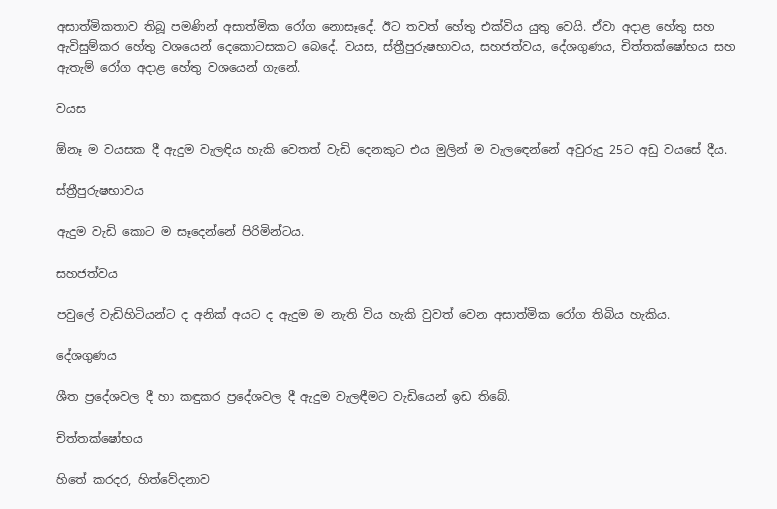අසාත්මිකතාව තිබූ පමණින් අසාත්මික රෝග නොසෑදේ. ඊට තවත් හේතු එක්විය යුතු වෙයි. ඒවා අදාළ හේතු සහ ඇවිසුම්කර හේතු වශයෙන් දෙකොටසකට බෙදේ. වයස, ස්ත්‍රීපුරුෂභාවය, සහජත්වය, දේශගුණය, චිත්තක්ෂෝභය සහ ඇතැම් රෝග අදාළ හේතු වශයෙන් ගැනේ.

වයස

ඕනෑ ම වයසක දී ඇදුම වැලඳිය හැකි වෙතත් වැඩි දෙනකුට එය මුලින් ම වැලඳෙන්නේ අවුරුදු 25ට අඩු වයසේ දීය.

ස්ත්‍රීපුරුෂභාවය

ඇදුම වැඩි කොට ම සෑදෙන්නේ පිරිමින්ටය.

සහජත්වය

පවුලේ වැඩිහිටියන්ට ද අනික් අයට ද ඇදුම ම නැති විය හැකි වුවත් වෙන අසාත්මික රෝග තිබිය හැකිය.

දේශගුණය

ශීත ප්‍රදේශවල දී හා කඳුකර ප්‍රදේශවල දී ඇදුම වැලඳීමට වැඩියෙන් ඉඩ තිබේ.

චිත්තක්ෂෝභය

හිතේ කරදර, හිත්වේදනාව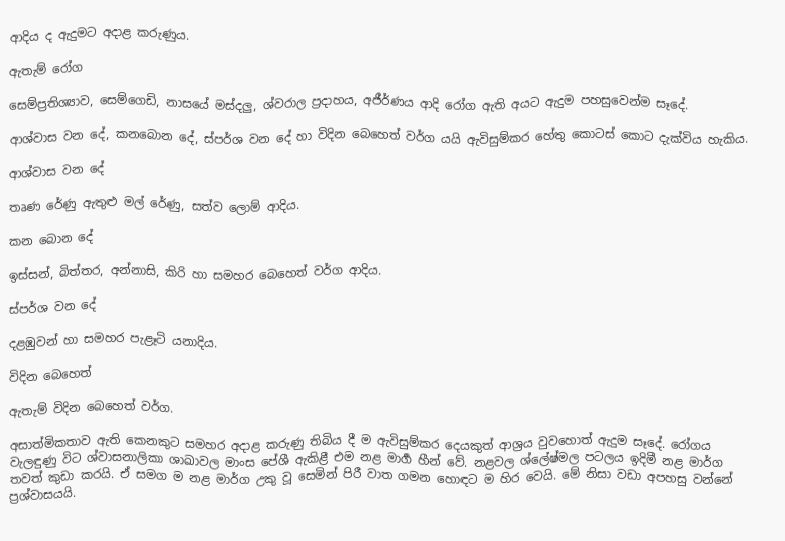ආදිය ද ඇදුමට අදාළ කරුණුය.

ඇතැම් රෝග

සෙම්ප්‍රතිශ්‍යාව, සෙම්ගෙඩි, නාසයේ මස්දලු, ශ්වරාල ප්‍රදාහය, අජීර්ණය ආදි රෝග ඇති අයට ඇදුම පහසුවෙන්ම සෑදේ.

ආශ්වාස වන දේ, කනබොන දේ, ස්පර්ශ වන දේ හා විදින බෙහෙත් වර්ග යයි ඇවිසුම්කර හේතු කොටස් කොට දැක්විය හැකිය.

ආශ්වාස වන දේ

තෘණ රේණු ඇතුළු මල් රේණු, සත්ව ලොම් ආදිය.

කන බොන දේ

ඉස්සන්, බිත්තර, අන්නාසි, කිරි හා සමහර බෙහෙත් වර්ග ආදිය.

ස්පර්ශ වන දේ

දළඹුවන් හා සමහර පැළෑටි යනාදිය.

විදින බෙහෙත්

ඇතැම් විදින බෙහෙත් වර්ග.

අසාත්මිකතාව ඇති කෙනකුට සමහර අදාළ කරුණු තිබිය දී ම ඇවිසුම්කර දෙයකුත් ආශ්‍රය වුවහොත් ඇදුම සෑදේ. රෝගය වැලඳුණු විට ශ්වාසනාලිකා ශාඛාවල මාංස පේශී ඇකිළී එම නළ මාර්‍ග හීන් වේ. නළවල ශ්ලේෂ්මල පටලය ඉදිමී නළ මාර්ග තවත් කුඩා කරයි. ඒ සමග ම නළ මාර්ග උකු වූ සෙමින් පිරී වාත ගමන හොඳට ම හිර වෙයි. මේ නිසා වඩා අපහසු වන්නේ ප්‍රශ්වාසයයි.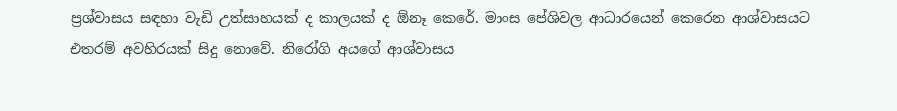ප්‍රශ්වාසය සඳහා වැඩි උත්සාහයක් ද කාලයක් ද ඕනෑ කෙරේ. මාංස පේශිවල ආධාරයෙන් කෙරෙන ආශ්වාසයට එතරම් අවහිරයක් සිදු නොවේ. නිරෝගි අයගේ ආශ්වාසය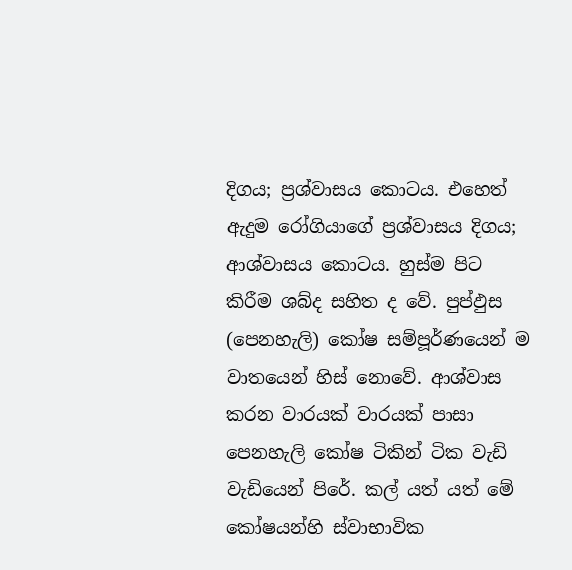දිගය; ප්‍රශ්වාසය කොටය. එහෙත් ඇදුම රෝගියාගේ ප්‍රශ්වාසය දිගය; ආශ්වාසය කොටය. හුස්ම පිට කිරීම ශබ්ද සහිත ද වේ. පුප්ඵුස (පෙනහැලි) කෝෂ සම්පූර්ණයෙන් ම වාතයෙන් හිස් නොවේ. ආශ්වාස කරන වාරයක් වාරයක් පාසා පෙනහැලි කෝෂ ටිකින් ටික වැඩි වැඩියෙන් පිරේ. කල් යත් යත් මේ කෝෂයන්හි ස්වාභාවික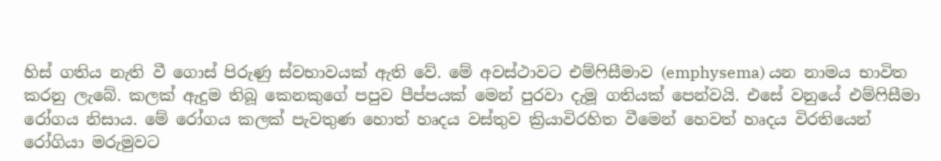හිස් ගතිය නැති වී ගොස් පිරුණු ස්වභාවයක් ඇති වේ. මේ අවස්ථාවට එම්ෆිසීමාව (emphysema) යන නාමය භාවිත කරනු ලැබේ. කලක් ඇදුම තිබූ කෙනකුගේ පපුව පීප්පයක් මෙන් පුරවා දැමූ ගතියක් පෙන්වයි. එසේ වනුයේ එම්ෆිසීමා රෝගය නිසාය. මේ රෝගය කලක් පැවතුණ හොත් හෘදය වස්තුව ක්‍රියාවිරහිත වීමෙන් හෙවත් හෘදය විරතියෙන් රෝගියා මරුමුවට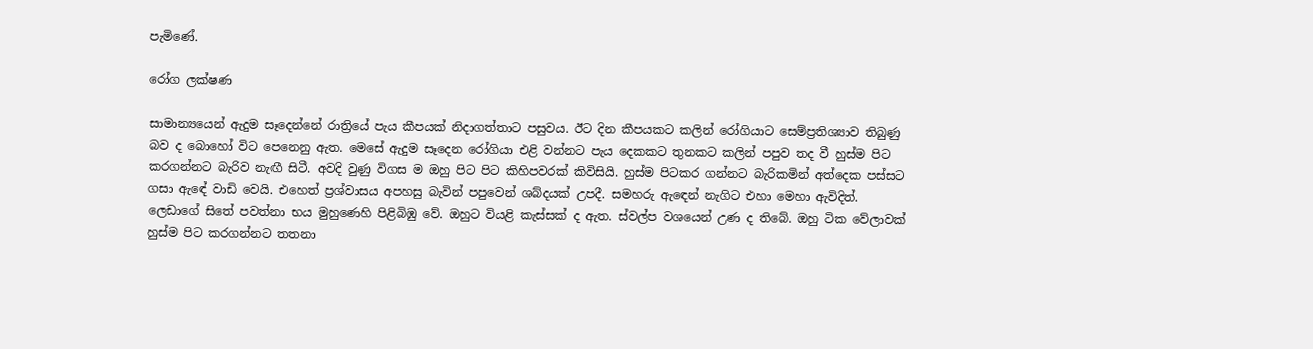පැමිණේ.

රෝග ලක්ෂණ

සාමාන්‍යයෙන් ඇදුම සෑදෙන්නේ රාත්‍රියේ පැය කීපයක් නිදාගත්තාට පසුවය. ඊට දින කීපයකට කලින් රෝගියාට සෙම්ප්‍රතිශ්‍යාව තිබුණු බව ද බොහෝ විට පෙනෙනු ඇත. මෙසේ ඇදුම සෑදෙන රෝගියා එළි වන්නට පැය දෙකකට තුනකට කලින් පපුව තද වී හුස්ම පිට කරගන්නට බැරිව නැඟී සිටී. අවදි වුණු විගස ම ඔහු පිට පිට කිහිපවරක් කිවිසියි. හුස්ම පිටකර ගන්නට බැරිකමින් අත්දෙක පස්සට ගසා ඇඳේ වාඩි වෙයි. එහෙත් ප්‍රශ්වාසය අපහසු බැවින් පපුවෙන් ශබ්දයක් උපදී. සමහරු ඇඳෙන් නැගිට එහා මෙහා ඇවිදිත්. ලෙඩාගේ සිතේ පවත්නා භය මුහුණෙහි පිළිබිඹු වේ. ඔහුට වියළි කැස්සක් ද ඇත. ස්වල්ප වශයෙන් උණ ද තිබේ. ඔහු ටික වේලාවක් හුස්ම පිට කරගන්නට තතනා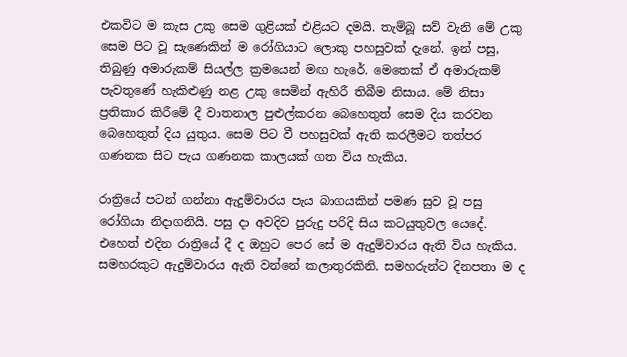එකවිට ම කැස උකු සෙම ගුළියක් එළියට දමයි. තැම්බූ සව් වැනි මේ උකු සෙම පිට වූ සැණෙකින් ම රෝගියාට ලොකු පහසුවක් දැනේ. ඉන් පසු, තිබුණු අමාරුකම් සියල්ල ක්‍රමයෙන් මඟ හැරේ. මෙතෙක් ඒ අමාරුකම් පැවතුණේ හැකිළුණු නළ උකු සෙමින් ඇහිරී තිබීම නිසාය. මේ නිසා ප්‍රතිකාර කිරීමේ දී වාතනාල පුළුල්කරන බෙහෙතුත් සෙම දිය කරවන බෙහෙතුත් දිය යුතුය. සෙම පිට වී පහසුවක් ඇති කරලීමට තත්පර ගණනක සිට පැය ගණනක කාලයක් ගත විය හැකිය.

රාත්‍රියේ පටන් ගන්නා ඇදුම්වාරය පැය බාගයකින් පමණ සුව වූ පසු රෝගියා නිදාගනියි. පසු දා අවදිව පුරුදු පරිදි සිය කටයුතුවල යෙදේ. එහෙත් එදින රාත්‍රියේ දී ද ඔහුට පෙර සේ ම ඇදුම්වාරය ඇති විය හැකිය. සමහරකුට ඇදුම්වාරය ඇති වන්නේ කලාතුරකිනි. සමහරුන්ට දිනපතා ම ද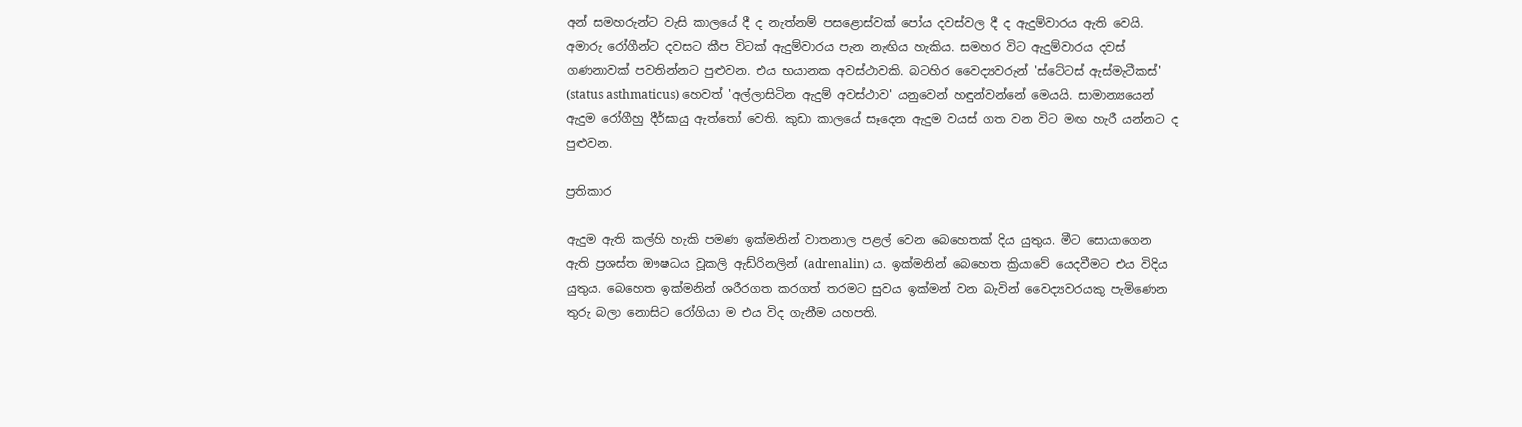අන් සමහරුන්ට වැසි කාලයේ දී ද නැත්නම් පසළොස්වක් පෝය දවස්වල දී ද ඇදුම්වාරය ඇති වෙයි. අමාරු රෝගීන්ට දවසට කීප විටක් ඇදුම්වාරය පැන නැඟිය හැකිය. සමහර විට ඇදුම්වාරය දවස් ගණනාවක් පවතින්නට පුළුවන. එය භයානක අවස්ථාවකි. බටහිර වෛද්‍යවරුන් 'ස්ටේටස් ඇස්මැටීකස්' (status asthmaticus) හෙවත් 'අල්ලාසිටින ඇදුම් අවස්ථාව' යනුවෙන් හඳුන්වන්නේ මෙයයි. සාමාන්‍යයෙන් ඇදුම රෝගීහු දීර්ඝායු ඇත්තෝ වෙති. කුඩා කාලයේ සෑදෙන ඇදුම වයස් ගත වන විට මඟ හැරී යන්නට ද පුළුවන.

ප්‍රතිකාර

ඇදුම ඇති කල්හි හැකි පමණ ඉක්මනින් වාතනාල පළල් වෙන බෙහෙතක් දිය යුතුය. මීට සොයාගෙන ඇති ප්‍රශස්ත ඖෂධය වූකලි ඇඩ්රිනලින් (adrenalin) ය. ඉක්මනින් බෙහෙත ක්‍රියාවේ යෙදවීමට එය විදිය යුතුය. බෙහෙත ඉක්මනින් ශරීරගත කරගත් තරමට සුවය ඉක්මන් වන බැවින් වෛද්‍යවරයකු පැමිණෙන තුරු බලා නොසිට රෝගියා ම එය විද ගැනීම යහපති.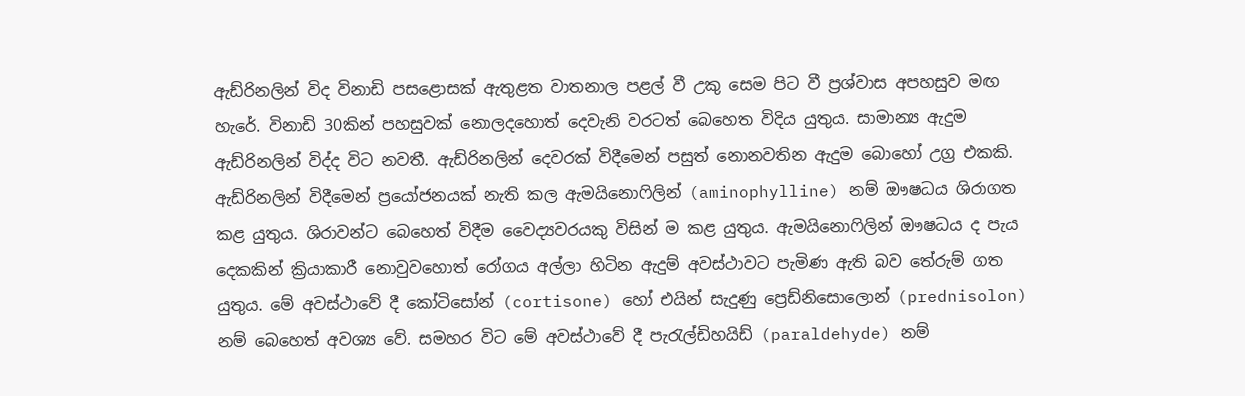ඇඩ්රිනලින් විද විනාඩි පසළොසක් ඇතුළත වාතනාල පළල් වී උකු සෙම පිට වී ප්‍රශ්වාස අපහසුව මඟ හැරේ. විනාඩි 30කින් පහසුවක් නොලදහොත් දෙවැනි වරටත් බෙහෙත විදිය යුතුය. සාමාන්‍ය ඇදුම ඇඩ්රිනලින් විද්ද විට නවතී. ඇඩ්රිනලින් දෙවරක් විදීමෙන් පසුත් නොනවතින ඇදුම බොහෝ උග්‍ර එකකි. ඇඩ්රිනලින් විදීමෙන් ප්‍රයෝජනයක් නැති කල ඇමයිනොෆිලින් (aminophylline) නම් ඖෂධය ශිරාගත කළ යුතුය. ශිරාවන්ට බෙහෙත් විදීම වෛද්‍යවරයකු විසින් ම කළ යුතුය. ඇමයිනොෆිලින් ඖෂධය ද පැය දෙකකින් ක්‍රියාකාරී නොවුවහොත් රෝගය අල්ලා හිටින ඇදුම් අවස්ථාවට පැමිණ ඇති බව තේරුම් ගත යුතුය. මේ අවස්ථාවේ දී කෝටිසෝන් (cortisone) හෝ එයින් සැදුණු ප්‍රෙඩ්නිසොලොන් (prednisolon) නම් බෙහෙත් අවශ්‍ය වේ. සමහර විට මේ අවස්ථාවේ දී පැරැල්ඩිහයිඩ් (paraldehyde) නම්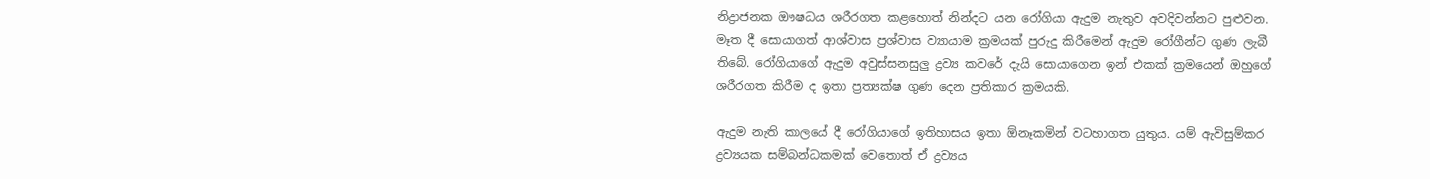නිද්‍රාජනක ඖෂධය ශරීරගත කළහොත් නින්දට යන රෝගියා ඇදුම නැතුව අවදිවන්නට පුළුවන. මෑත දී සොයාගත් ආශ්වාස ප්‍රශ්වාස ව්‍යායාම ක්‍රමයක් පුරුදු කිරීමෙන් ඇදුම රෝගීන්ට ගුණ ලැබී තිබේ. රෝගියාගේ ඇදුම අවුස්සනසුලු ද්‍රව්‍ය කවරේ දැයි සොයාගෙන ඉන් එකක් ක්‍රමයෙන් ඔහුගේ ශරීරගත කිරීම ද ඉතා ප්‍රත්‍යක්ෂ ගුණ දෙන ප්‍රතිකාර ක්‍රමයකි.

ඇදුම නැති කාලයේ දී රෝගියාගේ ඉතිහාසය ඉතා ඕනෑකමින් වටහාගත යුතුය. යම් ඇවිසුම්කර ද්‍රව්‍යයක සම්බන්ධකමක් වෙතොත් ඒ ද්‍රව්‍යය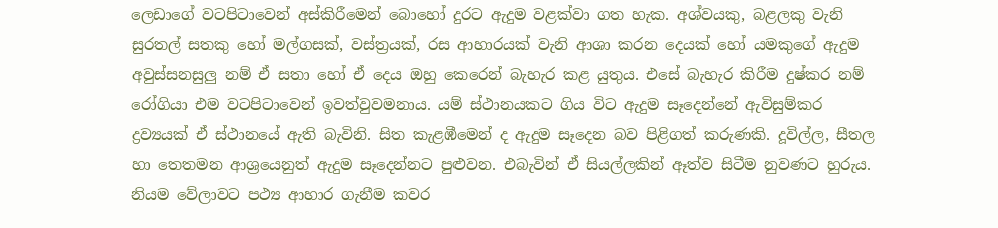ලෙඩාගේ වටපිටාවෙන් අස්කිරීමෙන් බොහෝ දුරට ඇදුම වළක්වා ගත හැක. අශ්වයකු, බළලකු වැනි සුරතල් සතකු හෝ මල්ගසක්, වස්ත්‍රයක්, රස ආහාරයක් වැනි ආශා කරන දෙයක් හෝ යමකුගේ ඇදුම අවුස්සනසුලු නම් ඒ සතා හෝ ඒ දෙය ඔහු කෙරෙන් බැහැර කළ යුතුය. එසේ බැහැර කිරීම දුෂ්කර නම් රෝගියා එම වටපිටාවෙන් ඉවත්වුවමනාය. යම් ස්ථානයකට ගිය විට ඇදුම සෑදෙන්නේ ඇවිසුම්කර ද්‍රව්‍යයක් ඒ ස්ථානයේ ඇති බැවිනි. සිත කැළඹීමෙන් ද ඇදුම සෑදෙන බව පිළිගත් කරුණකි. දූවිල්ල, සීතල හා තෙතමන ආශ්‍රයෙනුත් ඇදුම සෑදෙන්නට පුළුවන. එබැවින් ඒ සියල්ලකින් ඈත්ව සිටීම නුවණට හුරුය. නියම වේලාවට පථ්‍ය ආහාර ගැනීම කවර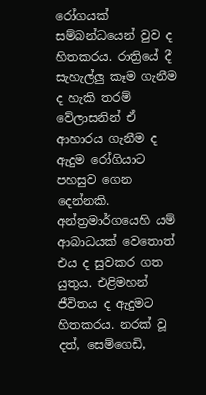රෝගයක් සම්බන්ධයෙන් වුව ද හිතකරය. රාත්‍රියේ දී සැහැල්ලු කෑම ගැනීම ද හැකි තරම් වේලාසනින් ඒ ආහාරය ගැනීම ද ඇදුම රෝගියාට පහසුව ගෙන දෙන්නකි. අන්ත්‍රමාර්ගයෙහි යම් ආබාධයක් වෙතොත් එය ද සුවකර ගත යුතුය. එළිමහන් ජීවිතය ද ඇදුමට හිතකරය. නරක් වූ දත්, සෙම්ගෙඩි,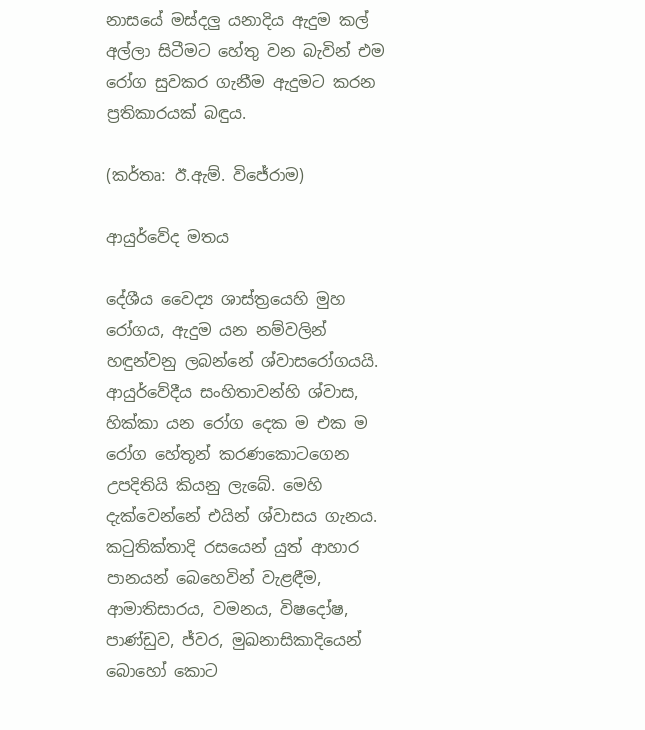නාසයේ මස්දලු යනාදිය ඇදුම කල් අල්ලා සිටීමට හේතු වන බැවින් එම රෝග සුවකර ගැනීම ඇදුමට කරන ප්‍රතිකාරයක් බඳුය.

(කර්තෘ: ඊ.ඇම්. විජේරාම)

ආයුර්වේද මතය

දේශීය වෛද්‍ය ශාස්ත්‍රයෙහි මුහ රෝගය, ඇදුම යන නම්වලින් හඳුන්වනු ලබන්නේ ශ්වාසරෝගයයි. ආයුර්වේදීය සංහිතාවන්හි ශ්වාස, හික්කා යන රෝග දෙක ම එක ම රෝග හේතූන් කරණකොටගෙන උපදිතියි කියනු ලැබේ. මෙහි දැක්වෙන්නේ එයින් ශ්වාසය ගැනය. කටුතික්තාදි රසයෙන් යුත් ආහාර පානයන් බෙහෙවින් වැළඳීම, ආමාතිසාරය, වමනය, විෂදෝෂ, පාණ්ඩුව, ජ්වර, මුඛනාසිකාදියෙන් බොහෝ කොට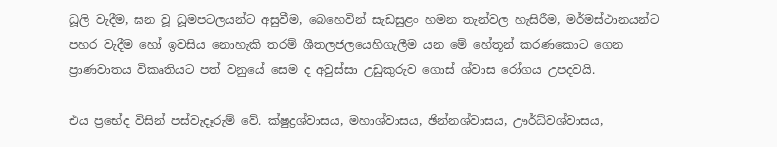ධූලි වැදීම, ඝන වූ ධූමපටලයන්ට අසුවීම, බෙහෙවින් සැඩසුළං හමන තැන්වල හැසිරීම, මර්මස්ථානයන්ට පහර වැදීම හෝ ඉවසිය නොහැකි තරම් ශීතලජලයෙහිගැලීම යන මේ හේතූන් කරණකොට ගෙන ප්‍රාණවාතය විකෘතියට පත් වනුයේ සෙම ද අවුස්සා උඩුකුරුව ගොස් ශ්වාස රෝගය උපදවයි.

එය ප්‍රභේද විසින් පස්වැදෑරුම් වේ. ක්ෂුද්‍රශ්වාසය, මහාශ්වාසය, ඡින්නශ්වාසය, ඌර්ධ්වශ්වාසය,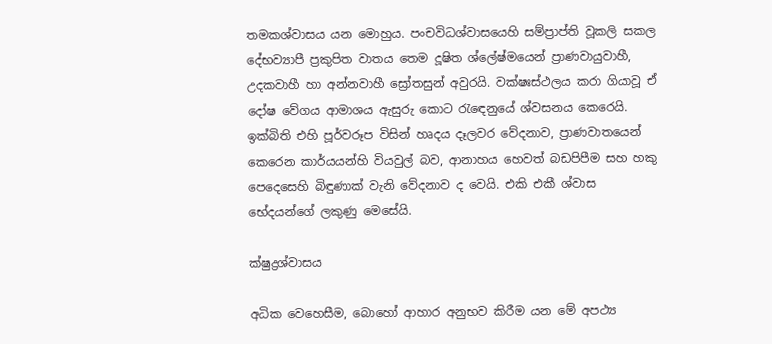තමකශ්වාසය යන මොහුය. පංචවිධශ්වාසයෙහි සම්ප්‍රාප්ති වූකලි සකල දේභව්‍යාපී ප්‍රකුපිත වාතය තෙම දූෂිත ශ්ලේෂ්මයෙන් ප්‍රාණවායුවාහී, උදකවාහී හා අන්නවාහී ස්‍රෝතසුන් අවුරයි. වක්ෂඃස්ථලය කරා ගියාවූ ඒ දෝෂ වේගය ආමාශය ඇසුරු කොට රැඳෙනුයේ ශ්වසනය කෙරෙයි. ඉක්බිති එහි පූර්වරූප විසින් හෘදය දෑලවර වේදනාව, ප්‍රාණවාතයෙන් කෙරෙන කාර්යයන්හි වියවුල් බව, ආනාහය හෙවත් බඩපිපීම සහ හකු පෙදෙසෙහි බිඳුණාක් වැනි වේදනාව ද වෙයි. එකි එකී ශ්වාස භේදයන්ගේ ලකුණු මෙසේයි.

ක්ෂුද්‍රශ්වාසය

අධික වෙහෙසීම, බොහෝ ආහාර අනුභව කිරීම යන මේ අපථ්‍ය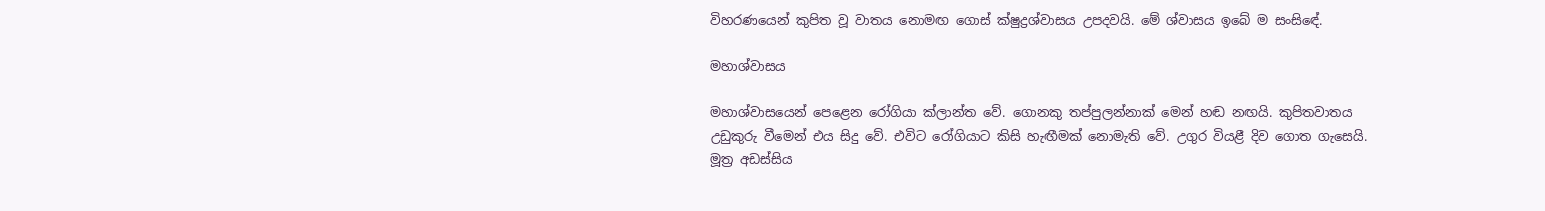විහරණයෙන් කුපිත වූ වාතය නොමඟ ගොස් ක්ෂුද්‍රශ්වාසය උපදවයි. මේ ශ්වාසය ඉබේ ම සංසිඳේ.

මහාශ්වාසය

මහාශ්වාසයෙන් පෙළෙන රෝගියා ක්ලාන්ත වේ. ගොනකු තප්පුලන්නාක් මෙන් හඬ නඟයි. කුපිතවාතය උඩුකුරු වීමෙන් එය සිදු වේ. එවිට රෝගියාට කිසි හැඟීමක් නොමැති වේ. උගුර වියළී දිව ගොත ගැසෙයි. මූත්‍ර අඩස්සිය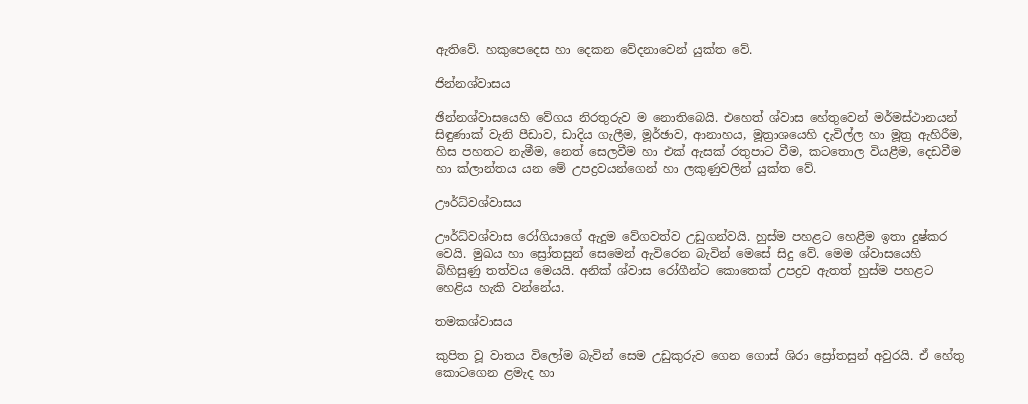ඇතිවේ. හකුපෙදෙස හා දෙකන වේදනාවෙන් යුක්ත වේ.

ජින්නශ්වාසය

ඡින්නශ්වාසයෙහි වේගය නිරතුරුව ම නොතිබෙයි. එහෙත් ශ්වාස හේතුවෙන් මර්මස්ථානයන් සිඳුණාක් වැනි පීඩාව, ඩාදිය ගැලීම, මූර්ඡාව, ආනාහය, මූත්‍රාශයෙහි දැවිල්ල හා මූත්‍ර ඇහිරීම, හිස පහතට නැමීම, නෙත් සෙලවීම හා එක් ඇසක් රතුපාට වීම, කටතොල වියළීම, දෙඩවීම හා ක්ලාන්තය යන මේ උපද්‍රවයන්ගෙන් හා ලකුණුවලින් යුක්ත වේ.

ඌර්ධ්වශ්වාසය

ඌර්ධ්වශ්වාස රෝගියාගේ ඇදුම වේගවත්ව උඩුගන්වයි. හුස්ම පහළට හෙළීම ඉතා දුෂ්කර වෙයි. මුඛය හා ස්‍රෝතසුන් සෙමෙන් ඇවිරෙන බැවින් මෙසේ සිදු වේ. මෙම ශ්වාසයෙහි බිහිසුණු තත්වය මෙයයි. අනික් ශ්වාස රෝගීන්ට කොතෙක් උපද්‍රව ඇතත් හුස්ම පහළට හෙළිය හැකි වන්නේය.

තමකශ්වාසය

කුපිත වූ වාතය විලෝම බැවින් සෙම උඩුකුරුව ගෙන ගොස් ශිරා ස්‍රෝතසුන් අවුරයි. ඒ හේතු කොටගෙන ළමැද හා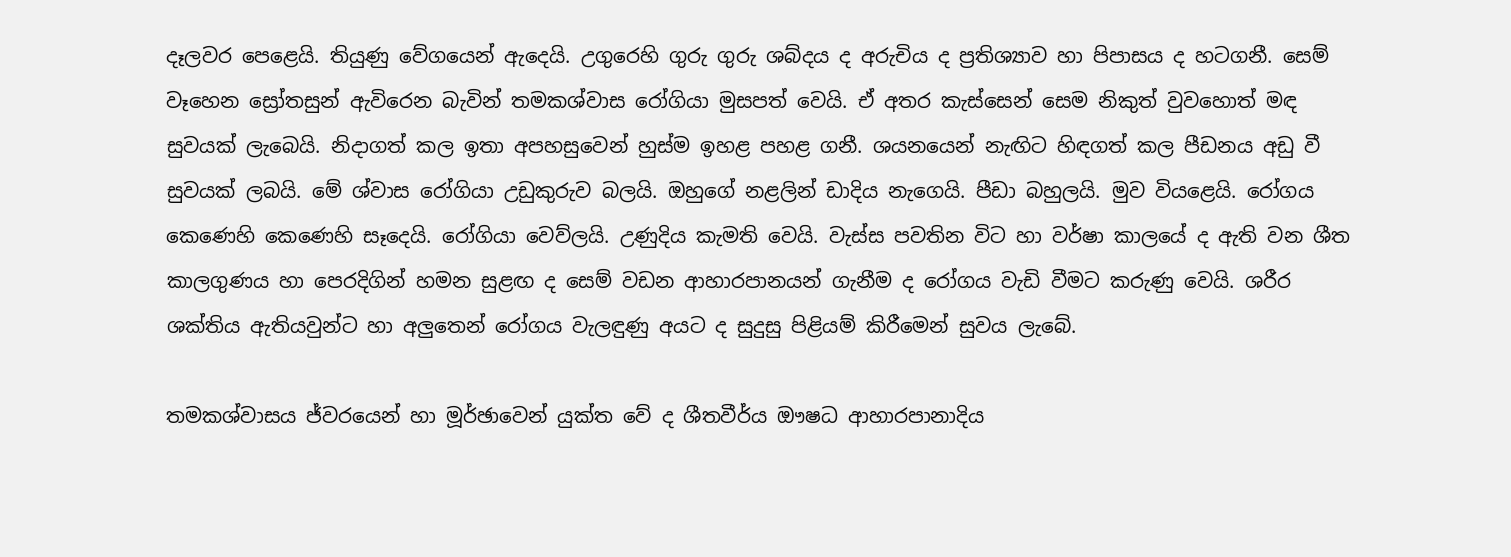දෑලවර පෙළෙයි. තියුණු වේගයෙන් ඇදෙයි. උගුරෙහි ගුරු ගුරු ශබ්දය ද අරුචිය ද ප්‍රතිශ්‍යාව හා පිපාසය ද හටගනී. සෙම් වෑහෙන ස්‍රෝතසුන් ඇවිරෙන බැවින් තමකශ්වාස රෝගියා මුසපත් වෙයි. ඒ අතර කැස්සෙන් සෙම නිකුත් වුවහොත් මඳ සුවයක් ලැබෙයි. නිදාගත් කල ඉතා අපහසුවෙන් හුස්ම ඉහළ පහළ ගනී. ශයනයෙන් නැඟිට හිඳගත් කල පීඩනය අඩු වී සුවයක් ලබයි. මේ ශ්වාස රෝගියා උඩුකුරුව බලයි. ඔහුගේ නළලින් ඩාදිය නැගෙයි. පීඩා බහුලයි. මුව වියළෙයි. රෝගය කෙණෙහි කෙණෙහි සෑදෙයි. රෝගියා වෙව්ලයි. උණුදිය කැමති වෙයි. වැස්ස පවතින විට හා වර්ෂා කාලයේ ද ඇති වන ශීත කාලගුණය හා පෙරදිගින් හමන සුළඟ ද සෙම් වඩන ආහාරපානයන් ගැනීම ද රෝගය වැඩි වීමට කරුණු වෙයි. ශරීර ශක්තිය ඇතියවුන්ට හා අලුතෙන් රෝගය වැලඳුණු අයට ද සුදුසු පිළියම් කිරීමෙන් සුවය ලැබේ.

තමකශ්වාසය ජ්වරයෙන් හා මූර්ඡාවෙන් යුක්ත වේ ද ශීතවීර්ය ඖෂධ ආහාරපානාදිය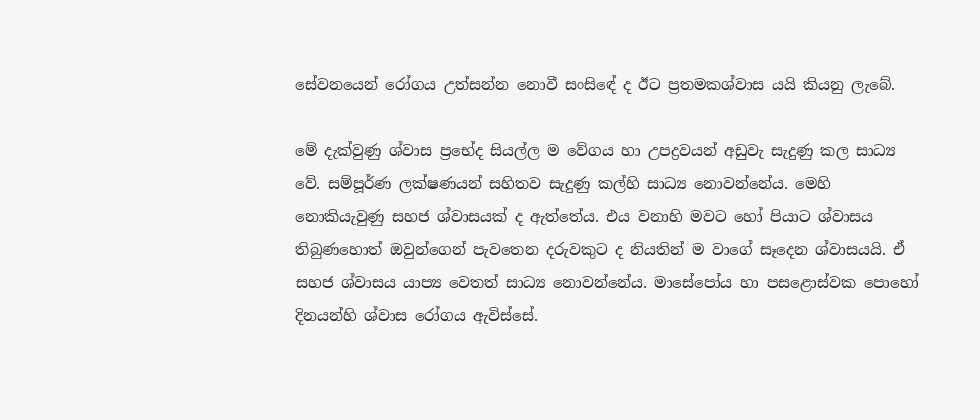සේවනයෙන් රෝගය උත්සන්න නොවී සංසිඳේ ද ඊට ප්‍රතමකශ්වාස යයි කියනු ලැබේ.

මේ දැක්වුණු ශ්වාස ප්‍රභේද සියල්ල ම වේගය හා උපද්‍රවයන් අඩුවැ සැදුණු කල සාධ්‍ය වේ. සම්පූර්ණ ලක්ෂණයන් සහිතව සැදුණු කල්හි සාධ්‍ය නොවන්නේය. මෙහි නොකියැවුණු සහජ ශ්වාසයක් ද ඇත්තේය. එය වනාහි මවට හෝ පියාට ශ්වාසය තිබුණහොත් ඔවුන්ගෙන් පැවතෙන දරුවකුට ද නියතින් ම වාගේ සෑදෙන ශ්වාසයයි. ඒ සහජ ශ්වාසය යාප්‍ය වෙතත් සාධ්‍ය නොවන්නේය. මාසේපෝය හා පසළොස්වක පොහෝ දිනයන්හි ශ්වාස රෝගය ඇවිස්සේ.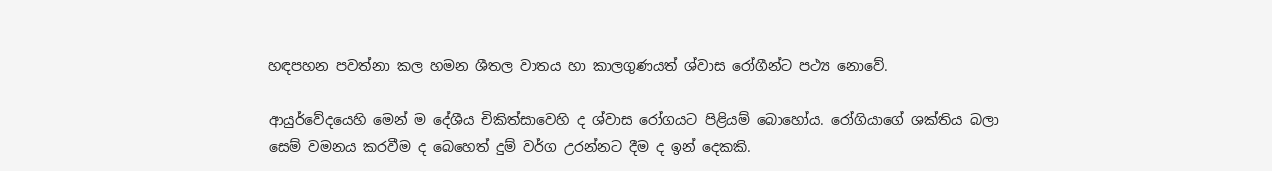හඳපහන පවත්නා කල හමන ශීතල වාතය හා කාලගුණයත් ශ්වාස රෝගීන්ට පථ්‍ය නොවේ.

ආයුර්වේදයෙහි මෙන් ම දේශීය චිකිත්සාවෙහි ද ශ්වාස රෝගයට පිළියම් බොහෝය. රෝගියාගේ ශක්තිය බලා සෙම් වමනය කරවීම ද බෙහෙත් දුම් වර්ග උරන්නට දීම ද ඉන් දෙකකි.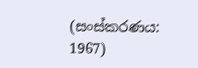(සංස්කරණය: 1967)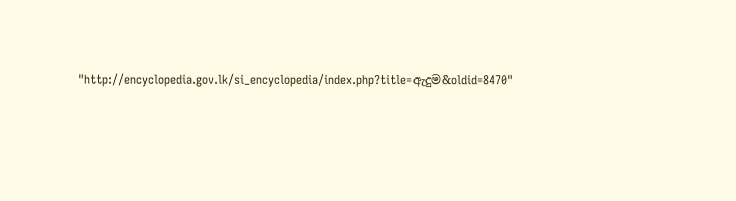"http://encyclopedia.gov.lk/si_encyclopedia/index.php?title=ඇදුම&oldid=8470"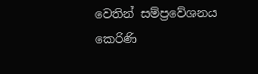වෙතින් සම්ප්‍රවේශනය කෙරිණි